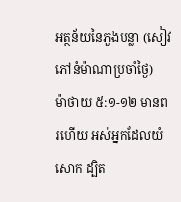អត្ថន័យនៃភួងបន្លា (សៀវភៅនំម៉ាណាប្រចាំថ្ងៃ)
ម៉ាថាយ ៥:១-១២ មានពរហើយ អស់អ្នកដែលយំសោក ដ្បិត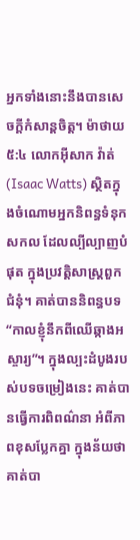អ្នកទាំងនោះនឹងបានសេចក្តីកំសាន្តចិត្ត។ ម៉ាថាយ ៥:៤ លោកអ៊ីសាក វ៉ាត់(Isaac Watts) ស្ថិតក្នុងចំណោមអ្នកនិពន្ធទំនុកសកល ដែលល្បីល្បាញបំផុត ក្នុងប្រវត្តិសាស្រ្តពួកជំនុំ។ គាត់បាននិពន្ធបទ “កាលខ្ញុំនឹកពីឈើឆ្កាងអស្ចារ្យ”។ ក្នុងល្បះដំបូងរបស់បទចម្រៀងនេះ គាត់បានធ្វើការពិពណ៌នា អំពីភាពខុសប្លែកគ្នា ក្នុងន័យថា គាត់បា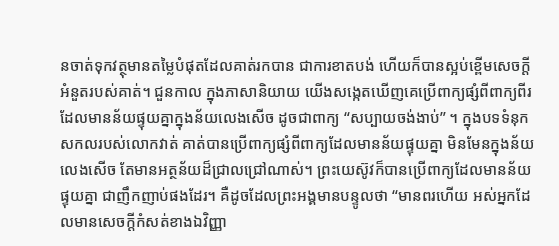នចាត់ទុកវត្ថុមានតម្លៃបំផុតដែលគាត់រកបាន ជាការខាតបង់ ហើយក៏បានស្អប់ខ្ពើមសេចក្តីអំនួតរបស់គាត់។ ជួនកាល ក្នុងភាសានិយាយ យើងសង្កេតឃើញគេប្រើពាក្យផ្សំពីពាក្យពីរដែលមានន័យផ្ទុយគ្នាក្នុងន័យលេងសើច ដូចជាពាក្យ “សប្បាយចង់ងាប់” ។ ក្នុងបទទំនុកសកលរបស់លោកវាត់ គាត់បានប្រើពាក្យផ្សំពីពាក្យដែលមានន័យផ្ទុយគ្នា មិនមែនក្នុងន័យលេងសើច តែមានអត្ថន័យដ៏ជ្រាលជ្រៅណាស់។ ព្រះយេស៊ូវក៏បានប្រើពាក្យដែលមានន័យផ្ទុយគ្នា ជាញឹកញាប់ផងដែរ។ គឺដូចដែលព្រះអង្គមានបន្ទូលថា “មានពរហើយ អស់អ្នកដែលមានសេចក្តីកំសត់ខាងឯវិញ្ញា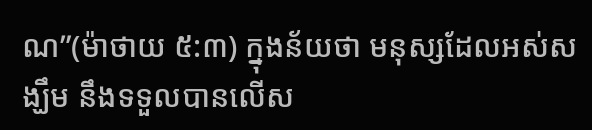ណ”(ម៉ាថាយ ៥:៣) ក្នុងន័យថា មនុស្សដែលអស់សង្ឃឹម នឹងទទួលបានលើស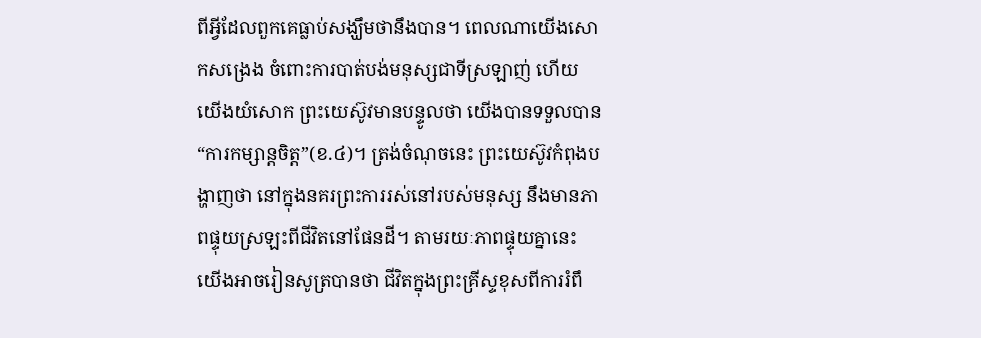ពីអ្វីដែលពួកគេធ្លាប់សង្ឃឹមថានឹងបាន។ ពេលណាយើងសោកសង្រេង ចំពោះការបាត់បង់មនុស្សជាទីស្រឡាញ់ ហើយយើងយំសោក ព្រះយេស៊ូវមានបន្ទូលថា យើងបានទទួលបាន “ការកម្សាន្តចិត្ត”(ខ.៤)។ ត្រង់ចំណុចនេះ ព្រះយេស៊ូវកំពុងបង្ហាញថា នៅក្នុងនគរព្រះការរស់នៅរបស់មនុស្ស នឹងមានភាពផ្ទុយស្រឡះពីជីវិតនៅផែនដី។ តាមរយៈភាពផ្ទុយគ្នានេះ យើងអាចរៀនសូត្របានថា ជីវិតក្នុងព្រះគ្រីស្ទខុសពីការរំពឹ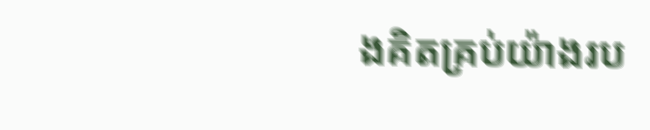ងគិតគ្រប់យ៉ាងរប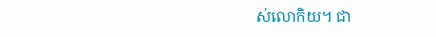ស់លោកិយ។ ជា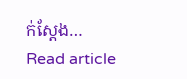ក់ស្តែង…
Read article